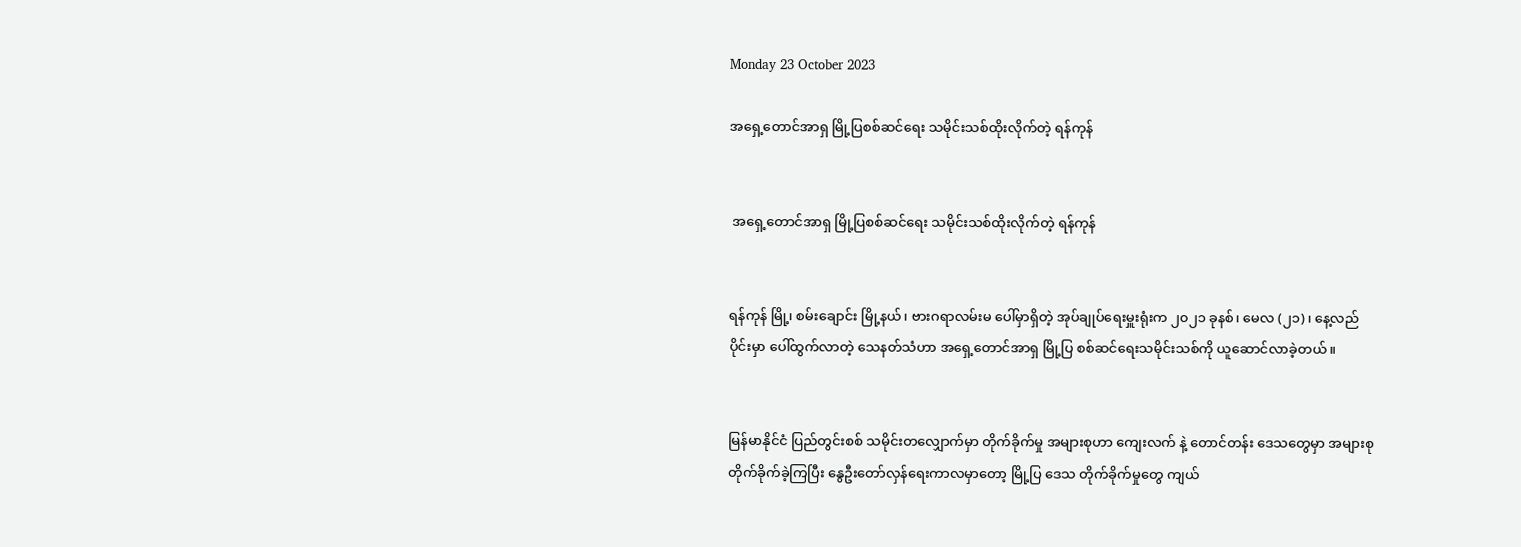Monday 23 October 2023

အရှေ့တောင်အာရှ မြို့ပြစစ်ဆင်ရေး သမိုင်းသစ်ထိုးလိုက်တဲ့ ရန်ကုန်


 အရှေ့တောင်အာရှ မြို့ပြစစ်ဆင်ရေး သမိုင်းသစ်ထိုးလိုက်တဲ့ ရန်ကုန်


ရန်ကုန် မြို့၊ စမ်းချောင်း မြို့နယ်၊ ဗားဂရာလမ်းမ ပေါ်မှာရှိတဲ့ အုပ်ချုပ်ရေးမှူးရုံးက ၂၀၂၁ ခုနစ်၊ မေလ (၂၁)၊ နေ့လည်ပိုင်းမှာ ပေါ်ထွက်လာတဲ့ သေနတ်သံဟာ အရှေ့တောင်အာရှ မြို့ပြ စစ်ဆင်ရေးသမိုင်းသစ်ကို ယူဆောင်လာခဲ့တယ်။


မြန်မာနိုင်ငံ ပြည်တွင်းစစ် သမိုင်းတလျှောက်မှာ တိုက်ခိုက်မှု အများစုဟာ ကျေးလက် နဲ့ တောင်တန်း ဒေသတွေမှာ အများစုတိုက်ခိုက်ခဲ့ကြပြီး နွေဦးတော်လှန်ရေးကာလမှာတော့ မြို့ပြ ဒေသ တိုက်ခိုက်မှုတွေ ကျယ်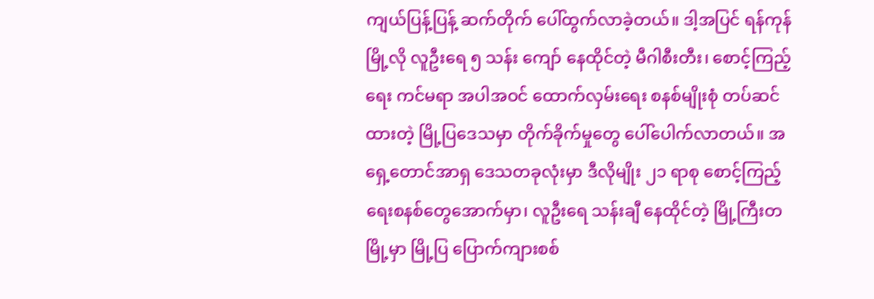ကျယ်ပြန့်ပြန့် ဆက်တိုက် ပေါ်ထွက်လာခဲ့တယ်။ ဒါ့အပြင် ရန်ကုန် မြို့လို လူဦးရေ ၅ သန်း ကျော် နေထိုင်တဲ့ မီဂါစီးတီး၊ စောင့်ကြည့်ရေး ကင်မရာ အပါအဝင် ထောက်လှမ်းရေး စနစ်မျိုးစုံ တပ်ဆင်ထားတဲ့ မြို့ပြဒေသမှာ တိုက်ခိုက်မှုတွေ ပေါ်ပေါက်လာတယ်။ အရှေ့တောင်အာရှ ဒေသတခုလုံးမှာ ဒီလိုမျိုး ၂၁ ရာစု စောင့်ကြည့်ရေးစနစ်တွေအောက်မှာ၊ လူဦးရေ သန်းချီ နေထိုင်တဲ့ မြို့ကြီးတမြို့မှာ မြို့ပြ ပြောက်ကျားစစ်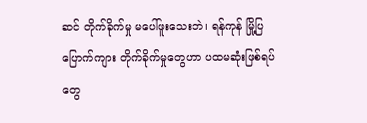ဆင် တိုက်ခိုက်မှု မပေါ်ဖူးသေးဘဲ၊ ရန်ကုန် မြို့ပြ ပြောက်ကျား တိုက်ခိုက်မှုတွေဟာ ပထမဆုံးဖြစ်ရပ်တွေ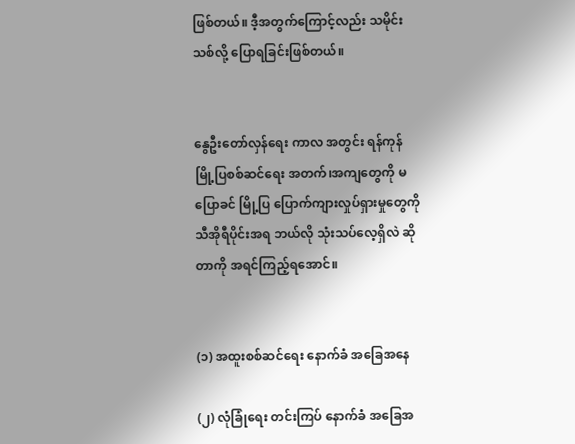ဖြစ်တယ်။ ဒီ့အတွက်ကြောင့်လည်း သမိုင်းသစ်လို့ ပြောရခြင်းဖြစ်တယ်။


နွေဦးတော်လှန်ရေး ကာလ အတွင်း ရန်ကုန် မြို့ပြစစ်ဆင်ရေး အတက်၊အကျတွေကို မပြောခင် မြို့ပြ ပြောက်ကျားလှုပ်ရှားမှုတွေကို သီအိုရီပိုင်းအရ ဘယ်လို သုံးသပ်လေ့ရှိလဲ ဆိုတာကို အရင်ကြည့်ရအောင်။


(၁) အထူးစစ်ဆင်ရေး နောက်ခံ အခြေအနေ

(၂) လုံခြုံရေး တင်းကြပ် နောက်ခံ အခြေအ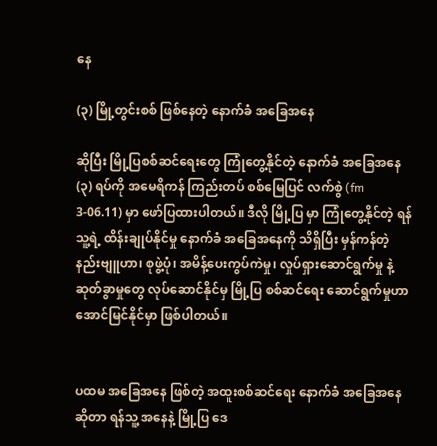နေ

(၃) မြို့တွင်းစစ် ဖြစ်နေတဲ့ နောက်ခံ အခြေအနေ

ဆိုပြီး မြို့ပြစစ်ဆင်ရေးတွေ ကြုံတွေ့နိုင်တဲ့ နောက်ခံ အခြေအနေ (၃) ရပ်ကို အမေရိကန် ကြည်းတပ် စစ်မြေပြင် လက်စွဲ (fm 3-06.11) မှာ ဖော်ပြထားပါတယ်။ ဒီလို မြို့ပြ မှာ ကြုံတွေ့နိုင်တဲ့ ရန်သူ့ရဲ့ ထိန်းချုပ်နိုင်မှု နောက်ခံ အခြေအနေကို သိရှိပြီး မှန်ကန်တဲ့ နည်းဗျူဟာ၊ စုဖွဲ့ပုံ၊ အမိန့်ပေးကွပ်ကဲမှု၊ လှုပ်ရှားဆောင်ရွက်မှု နဲ့ ဆုတ်ခွာမှုတွေ လုပ်ဆောင်နိုင်မှ မြို့ပြ စစ်ဆင်ရေး ဆောင်ရွက်မှုဟာ အောင်မြင်နိုင်မှာ ဖြစ်ပါတယ်။


ပထမ အခြေအနေ ဖြစ်တဲ့ အထူးစစ်ဆင်ရေး နောက်ခံ အခြေအနေ ဆိုတာ ရန်သူ့ အနေနဲ့ မြို့ပြ ဒေ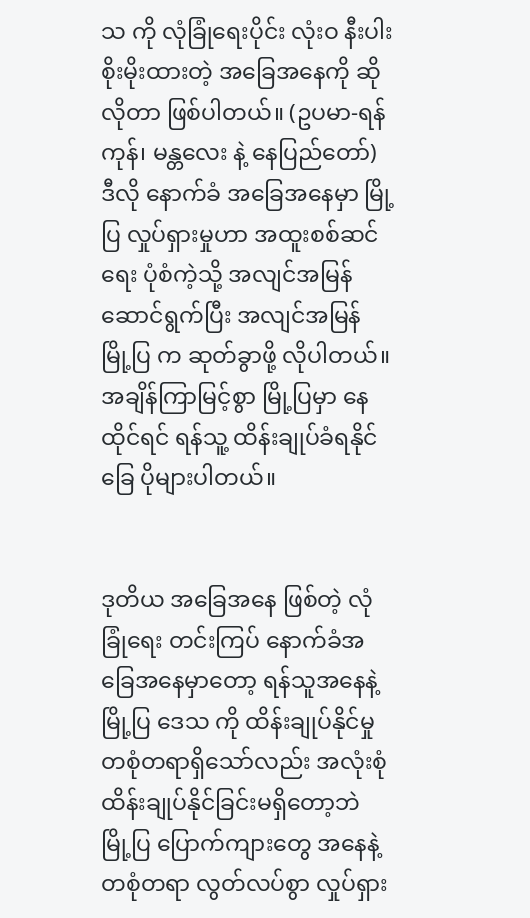သ ကို လုံခြုံရေးပိုင်း လုံးဝ နီးပါး စိုးမိုးထားတဲ့ အခြေအနေကို ဆိုလိုတာ ဖြစ်ပါတယ်။ (ဥပမာ-ရန်ကုန်၊ မန္တလေး နဲ့ နေပြည်တော်) ဒီလို နောက်ခံ အခြေအနေမှာ မြို့ပြ လှုပ်ရှားမှုဟာ အထူးစစ်ဆင်ရေး ပုံစံကဲ့သို့ အလျင်အမြန် ဆောင်ရွက်ပြီး အလျင်အမြန် မြို့ပြ က ဆုတ်ခွာဖို့ လိုပါတယ်။ အချိန်ကြာမြင့်စွာ မြို့ပြမှာ နေထိုင်ရင် ရန်သူ့ ထိန်းချုပ်ခံရနိုင်ခြေ ပိုများပါတယ်။


ဒုတိယ အခြေအနေ ဖြစ်တဲ့ လုံခြုံရေး တင်းကြပ် နောက်ခံအခြေအနေမှာတော့ ရန်သူအနေနဲ့ မြို့ပြ ဒေသ ကို ထိန်းချုပ်နိုင်မှု တစုံတရာရှိသော်လည်း အလုံးစုံ ထိန်းချုပ်နိုင်ခြင်းမရှိတော့ဘဲ မြို့ပြ ပြောက်ကျားတွေ အနေနဲ့ တစုံတရာ လွတ်လပ်စွာ လှုပ်ရှား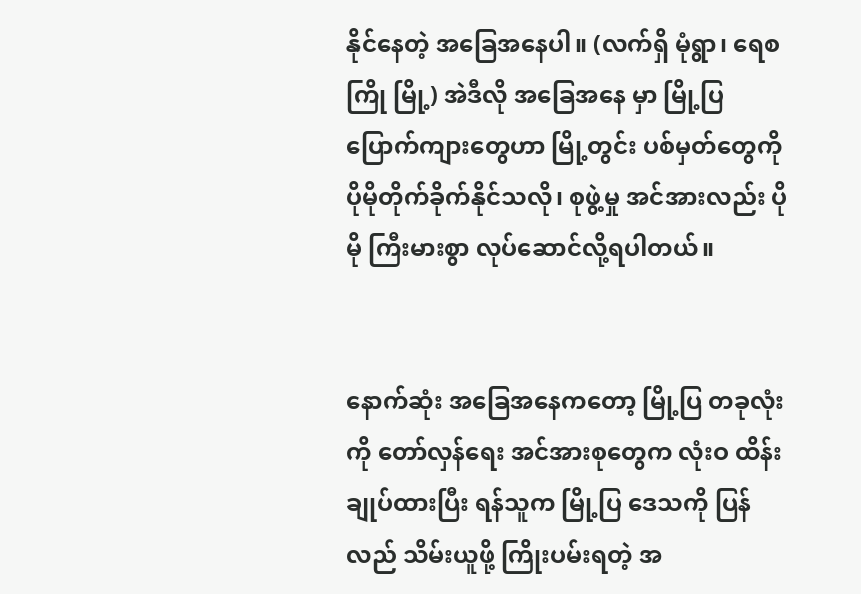နိုင်နေတဲ့ အခြေအနေပါ။ (လက်ရှိ မုံရွာ၊ ရေစကြို မြို့) အဲဒီလို အခြေအနေ မှာ မြို့ပြ ပြောက်ကျားတွေဟာ မြို့တွင်း ပစ်မှတ်တွေကို ပိုမိုတိုက်ခိုက်နိုင်သလို၊ စုဖွဲ့မှု အင်အားလည်း ပိုမို ကြီးမားစွာ လုပ်ဆောင်လို့ရပါတယ်။


နောက်ဆုံး အခြေအနေကတော့ မြို့ပြ တခုလုံးကို တော်လှန်ရေး အင်အားစုတွေက လုံးဝ ထိန်းချုပ်ထားပြီး ရန်သူက မြို့ပြ ဒေသကို ပြန်လည် သိမ်းယူဖို့ ကြိုးပမ်းရတဲ့ အ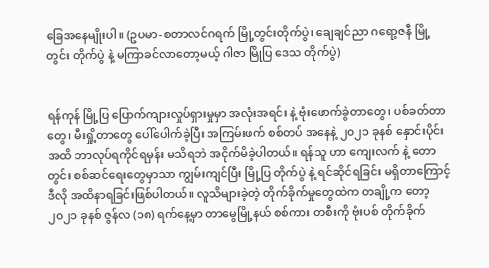ခြေအနေမျိုးပါ။ (ဥပမာ-စတာလင်ဂရက် မြို့တွင်းတိုက်ပွဲ၊ ချေချင်ညာ ဂရော့ဇနီ မြို့တွင်း တိုက်ပွဲ နဲ့ မကြာခင်လာတော့မယ့် ဂါဇာ မြိုပြ ဒေသ တိုက်ပွဲ)


ရန်ကုန် မြို့ပြ ပြောက်ကျားလှုပ်ရှားမှုမှာ အလုံးအရင်း နဲ့ ဗုံးဖောက်ခွဲတာတွေ၊ ပစ်ခတ်တာတွေ၊ မီးရှို့တာတွေ ပေါ်‌ပေါက်ခဲ့ပြီး အကြမ်းဖက် စစ်တပ် အနေနဲ့ ၂၀၂၁ ခုနစ် နှောင်းပိုင်းအထိ ဘာလုပ်ရကိုင်ရမှန်း မသိရဘဲ အငိုက်မိခဲ့ပါတယ်။ ရန်သူ ဟာ ကျေးလက် နဲ့ တောတွင်း စစ်ဆင်ရေးတွေမှာသာ ကျွမ်းကျင်ပြီး မြို့ပြ တိုက်ပွဲ နဲ့ ရင်ဆိုင်ရခြင်း မရှိတာကြောင့်ဒီလို အထိနာရခြင်းဖြစ်ပါတယ်။ လူသိများခဲ့တဲ့ တိုက်ခိုက်မှုတွေထဲက တချို့က တော့ ၂၀၂၁ ခုနစ် ဇွန်လ (၁၈) ရက်နေ့မှာ တာမွေမြို့နယ် စစ်ကား တစီးကို ဗုံးပစ် တိုက်ခိုက်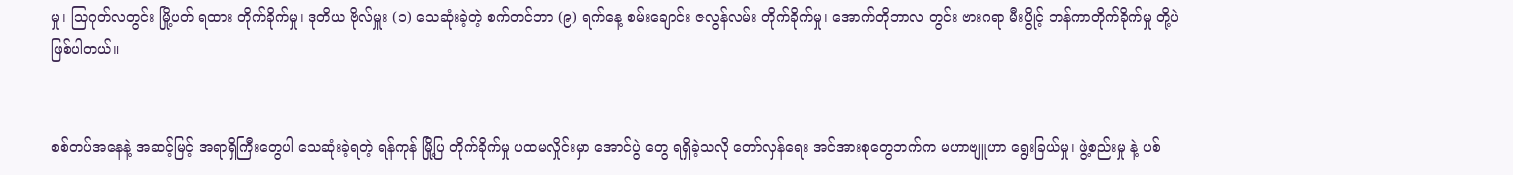မှု၊ သြဂုတ်လတွင်း မြို့ပတ် ရထား တိုက်ခိုက်မှု၊ ဒုတိယ ဗိုလ်မှူး (၁) သေဆုံးခဲ့တဲ့ စက်တင်ဘာ (၉) ရက်နေ့ စမ်းချောင်း ဇလွန်လမ်း တိုက်ခိုက်မှု၊ အောက်တိုဘာလ တွင်း ဗားဂရာ မီးပွိုင့် ဘန်ကာတိုက်ခိုက်မှု တို့ပဲ ဖြစ်ပါတယ်။


စစ်တပ်အနေနဲ့ အဆင့်မြင့် အရာရှိကြီးတွေပါ သေဆုံးခဲ့ရတဲ့ ရန်ကုန် မြို့ပြ တိုက်ခိုက်မှု ပထမလှိုင်းမှာ အောင်ပွဲ တွေ ရရှိခဲ့သလို တော်လှန်ရေး အင်အားစုတွေဘက်က မဟာဗျူဟာ ရွေးခြယ်မှု၊ ဖွဲ့စည်းမှု နဲ့ ပစ်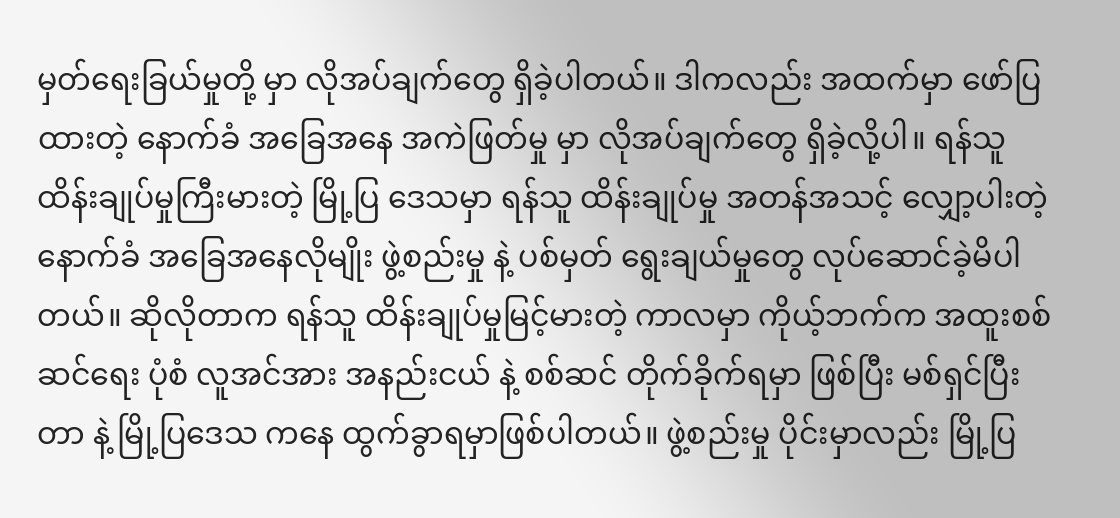မှတ်ရေးခြယ်မှုတို့ မှာ လိုအပ်ချက်တွေ ရှိခဲ့ပါတယ်။ ဒါကလည်း အထက်မှာ ဖော်ပြထားတဲ့ နောက်ခံ အခြေအနေ အကဲဖြတ်မှု မှာ လိုအပ်ချက်တွေ ရှိခဲ့လို့ပါ။ ရန်သူ ထိန်းချုပ်မှုကြီးမားတဲ့ မြို့ပြ ဒေသမှာ ရန်သူ ထိန်းချုပ်မှု အတန်အသင့် လျှော့ပါးတဲ့ နောက်ခံ အခြေအနေလိုမျိုး ဖွဲ့စည်းမှု နဲ့ ပစ်မှတ် ရွေးချယ်မှုတွေ လုပ်ဆောင်ခဲ့မိပါတယ်။ ဆိုလိုတာက ရန်သူ ထိန်းချုပ်မှုမြင့်မားတဲ့ ကာလမှာ ကိုယ့်ဘက်က အထူးစစ်ဆင်ရေး ပုံစံ လူအင်အား အနည်းငယ် နဲ့ စစ်ဆင် တိုက်ခိုက်ရမှာ ဖြစ်ပြီး မစ်ရှင်ပြီးတာ နဲ့ မြို့ပြဒေသ ကနေ ထွက်ခွာရမှာဖြစ်ပါတယ်။ ဖွဲ့စည်းမှု ပိုင်းမှာလည်း မြို့ပြ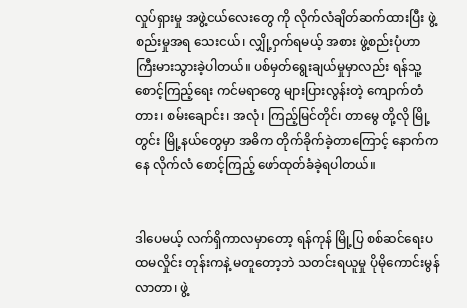လှုပ်ရှားမှု အဖွဲ့ငယ်လေးတွေ ကို လိုက်လံချိတ်ဆက်ထားပြီး ဖွဲ့စည်းမှုအရ သေးငယ်၊ လျှို့ဝှက်ရမယ့် အစား ဖွဲ့စည်းပုံဟာ ကြီးမားသွားခဲ့ပါတယ်။ ပစ်မှတ်ရွေးချယ်မှုမှာလည်း ရန်သူ့ စောင့်ကြည့်ရေး ကင်မရာတွေ များပြားလွန်းတဲ့ ကျောက်တံတား၊ စမ်းချောင်း၊ အလုံ၊ ကြည့်မြင်တိုင်၊ တာမွေ တို့လို မြို့တွင်း မြို့နယ်တွေမှာ အဓိက တိုက်ခိုက်ခဲ့တာကြောင့် နောက်ကနေ လိုက်လံ ‌စောင့်ကြည့် ဖော်ထုတ်ခံခဲ့ရပါတယ်။


ဒါပေမယ့် လက်ရှိကာလမှာတော့ ရန်ကုန် မြို့ပြ စစ်ဆင်ရေးပထမလှိုင်း တုန်းကနဲ့ မတူတော့ဘဲ သတင်းရယူမှု ပိုမိုကောင်းမွန်လာတာ၊ ဖွဲ့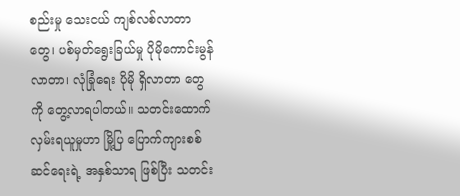စည်းမှု သေးငယ် ကျစ်လစ်လာတာတွေ၊ ပစ်မှတ်ရွေးခြယ်မှု ပိုမိုကောင်းမွန်လာတာ၊ လုံခြုံရေး ပိုမို ရှိလာတာ တွေကို တွေ့လာရပါတယ်။ သတင်းထောက်လှမ်းရယူမှုဟာ မြို့ပြ ပြောက်ကျားစစ်ဆင်ရေးရဲ့ အနှစ်သာရ ဖြစ်ပြီး သတင်း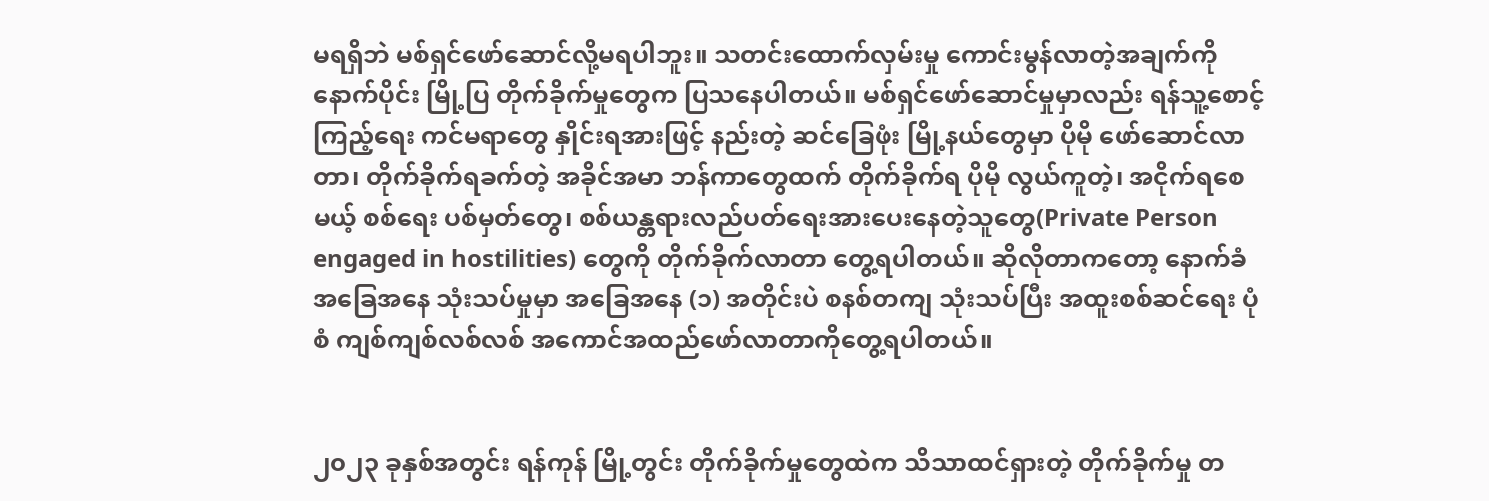မရရှိဘဲ မစ်ရှင်ဖော်ဆောင်လို့မရပါဘူး။ သတင်းထောက်လှမ်းမှု ကောင်းမွန်လာတဲ့အချက်ကို နောက်ပိုင်း မြို့ပြ တိုက်ခိုက်မှုတွေက ပြသနေပါတယ်။ မစ်ရှင်ဖော်ဆောင်မှုမှာလည်း ရန်သူ့စောင့်ကြည့်ရေး ကင်မရာတွေ နှိုင်းရအားဖြင့် နည်းတဲ့ ဆင်ခြေဖုံး မြို့နယ်တွေမှာ ပိုမို ဖော်ဆောင်လာတာ၊ တိုက်ခိုက်ရခက်တဲ့ အခိုင်အမာ ဘန်ကာတွေထက် တိုက်ခိုက်ရ ပိုမို လွယ်ကူတဲ့၊ အငိုက်ရစေမယ့် စစ်‌ရေး ပစ်မှတ်တွေ၊ စစ်ယန္တရားလည်ပတ်ရေးအားပေးနေတဲ့သူတွေ(Private Person engaged in hostilities) တွေကို တိုက်ခိုက်လာတာ တွေ့ရပါတယ်။ ဆိုလိုတာကတော့ နောက်ခံ အခြေအနေ သုံးသပ်မှုမှာ အခြေအနေ (၁) အတိုင်းပဲ စနစ်တကျ သုံးသပ်ပြီး အထူးစစ်ဆင်ရေး ပုံစံ ကျစ်ကျစ်လစ်လစ် အကောင်အထည်ဖော်လာတာကိုတွေ့ရပါတယ်။


၂၀၂၃ ခုနှစ်အတွင်း ရန်ကုန် မြို့တွင်း တိုက်ခိုက်မှုတွေထဲက သိသာထင်ရှားတဲ့ တိုက်ခိုက်မှု တ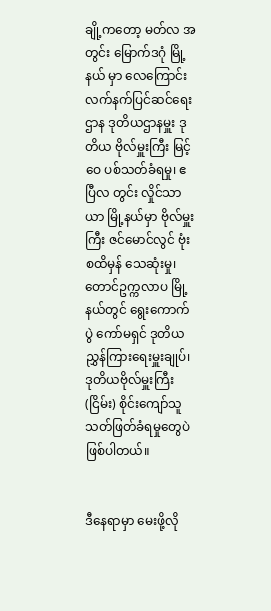ချို့ကတော့ မတ်လ အတွင်း မြောက်ဒဂုံ မြို့နယ် မှာ လေကြောင်း လက်နက်ပြင်ဆင်ရေးဌာန ဒုတိယဌာနမှူး ဒုတိယ ဗိုလ်မှူးကြီး မြင့်ဝေ ပစ်သတ်ခံရမှု၊ ဧပြီလ တွင်း လှိုင်သာယာ မြို့နယ်မှာ ဗိုလ်မှူးကြီး ဇင်မောင်လွင် ဗုံးစထိမှန် သေဆုံးမှု၊ တောင်ဥက္ကလာပ မြို့နယ်တွင် ရွေးကောက်ပွဲ ကော်မရှင် ဒုတိယ ညွှန်ကြားရေးမှူးချုပ်၊ ဒုတိယဗိုလ်မှူးကြီး (ငြိမ်း) စိုင်းကျော်သူ သတ်ဖြတ်ခံရမှုတွေပဲ ဖြစ်ပါတယ်။


ဒီနေရာမှာ မေးဖို့လို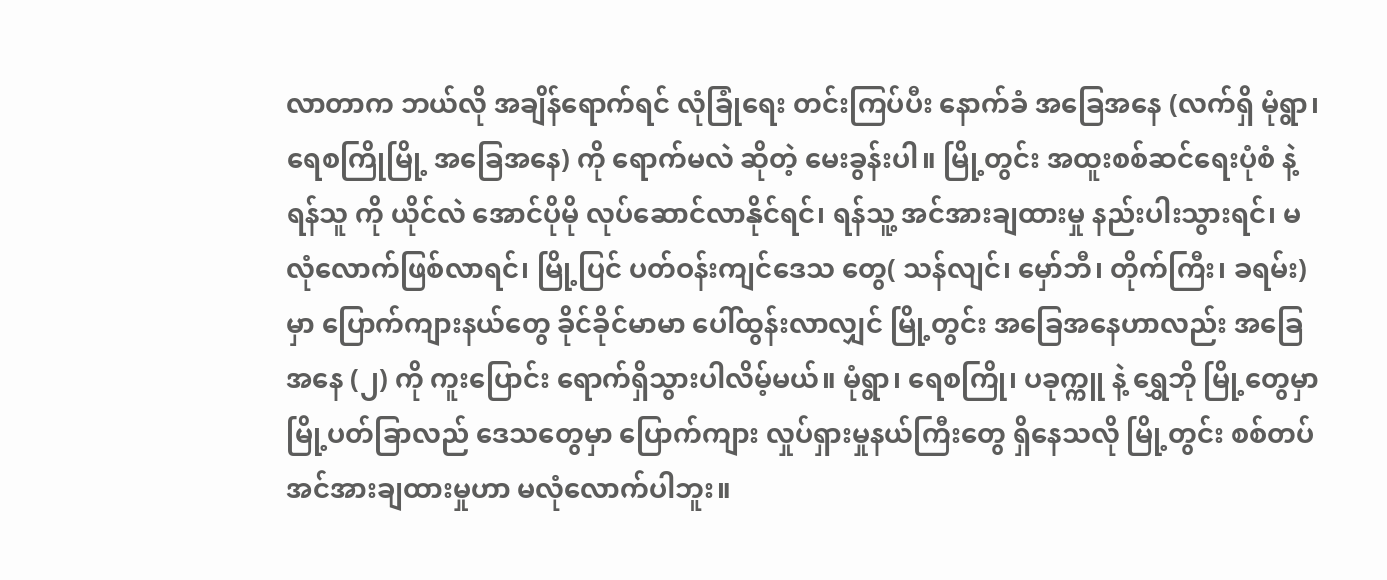လာတာက ဘယ်လို အချိန်ရောက်ရင် လုံခြုံရေး တင်းကြပ်ပီး နောက်ခံ အခြေအနေ (လက်ရှိ မုံရွာ၊ ရေစကြိုမြို့ အခြေအနေ) ကို ရောက်မလဲ ဆိုတဲ့ မေးခွန်းပါ။ မြို့တွင်း အထူးစစ်ဆင်ရေးပုံစံ နဲ့ ရန်သူ ကို ယိုင်လဲ အောင်ပိုမို လုပ်ဆောင်လာနိုင်ရင်၊ ရန်သူ့ အင်အားချထားမှု နည်းပါးသွားရင်၊ မလုံလောက်ဖြစ်လာရင်၊ မြို့ပြင် ပတ်ဝန်းကျင်ဒေသ တွေ( သန်လျင်၊ မှော်ဘီ၊ တိုက်ကြီး၊ ခရမ်း) မှာ ပြောက်ကျားနယ်တွေ ခိုင်ခိုင်မာမာ ပေါ်ထွန်းလာလျှင် မြို့တွင်း အခြေအနေဟာလည်း အခြေအနေ (၂) ကို ကူးပြောင်း ရောက်ရှိသွားပါလိမ့်မယ်။ မုံရွာ၊ ရေစကြို၊ ပခုက္ကူ နဲ့ ရွှေဘို မြို့တွေမှာ မြို့ပတ်ခြာလည် ဒေသတွေမှာ ပြောက်ကျား လှုပ်ရှားမှုနယ်ကြီးတွေ ရှိနေသလို မြို့တွင်း စစ်တပ် အင်အားချထားမှုဟာ မလုံလောက်ပါဘူး။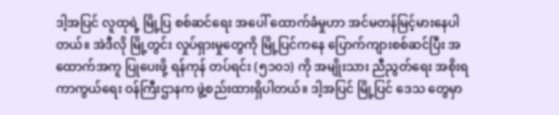ဒါ့အပြင် လူထုရဲ့ မြို့ပြ စစ်ဆင်ရေး အပေါ် ထောက်ခံမှုဟာ အင်မတန်မြင့်မားနေပါတယ်။ အဲဒီလို မြို့တွင်း လှုပ်ရှားမှုတွေကို မြို့ပြင်ကနေ ပြောက်ကျားစစ်ဆင်ပြီး အထောက်အကူ ပြုပေးဖို့ ရန်ကုန် တပ်ရင်း (၅၁၀၁) ကို အမျိုးသား ညီညွတ်ရေး အစိုးရ ကာကွယ်ရေး ဝန်ကြီးဌာနက ဖွဲ့စည်းထားရှိပါတယ်။ ဒါ့အပြင် မြို့ပြင် ဒေသ တွေမှာ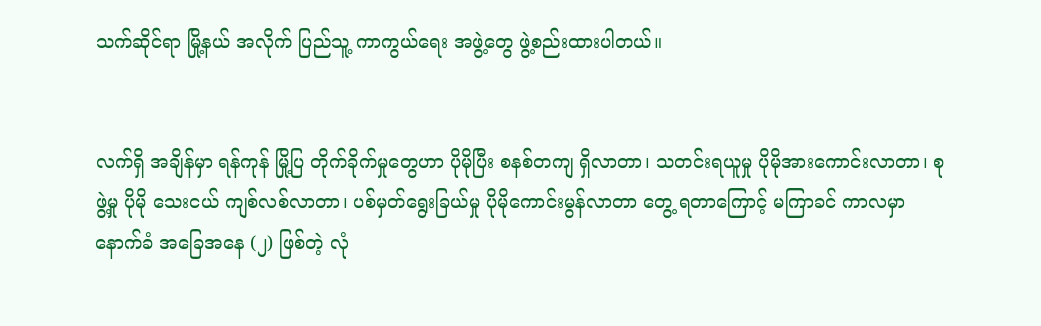သက်ဆိုင်ရာ မြို့နယ် အလိုက် ပြည်သူ့ ကာကွယ်ရေး အဖွဲ့တွေ ဖွဲ့စည်းထားပါတယ်။


လက်ရှိ အချိန်မှာ ရန်ကုန် မြို့ပြ တိုက်ခိုက်မှုတွေဟာ ပိုမိုပြီး စနစ်တကျ ရှိလာတာ၊ သတင်းရယူမှု ပိုမိုအားကောင်းလာတာ၊ စုဖွဲ့မှု ပိုမို သေးငယ် ကျစ်လစ်လာတာ၊ ပစ်မှတ်ရွေးခြယ်မှု ပိုမိုကောင်းမွန်လာတာ တွေ့ ရတာကြောင့် မကြာခင် ကာလမှာ နောက်ခံ အခြေအနေ (၂) ဖြစ်တဲ့ လုံ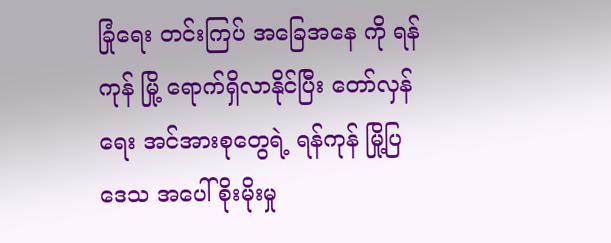ခြုံရေး တင်းကြပ် အခြေအနေ ကို ရန်ကုန် မြို့ ရောက်ရှိလာနိုင်ပြီး တော်လှန်ရေး အင်အားစုတွေရဲ့ ရန်ကုန် မြို့ပြ ဒေသ အပေါ် စိုးမိုးမှု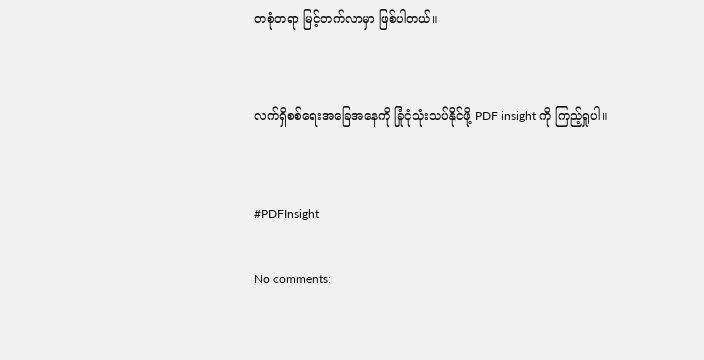တစုံတရာ မြင့်တက်လာမှာ ဖြစ်ပါတယ်။


လက်ရှိစစ်ရေးအခြေအနေကို ခြုံငုံသုံးသပ်နိုင်ဖို့ PDF insight ကို ကြည့်ရှုပါ။


#PDFInsight

No comments: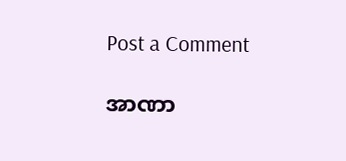Post a Comment

အာဏာ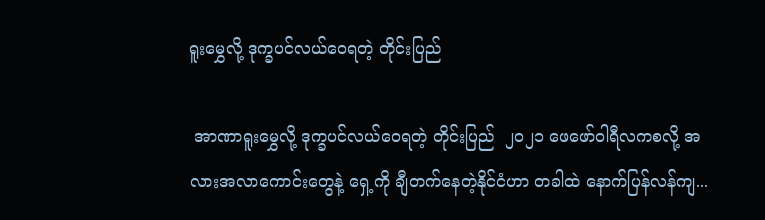ရူးမွှေလို့ ဒုက္ခပင်လယ်ဝေရတဲ့ တိုင်းပြည်

 အာဏာရူးမွှေလို့ ဒုက္ခပင်လယ်ဝေရတဲ့ တိုင်းပြည်  ၂၀၂၁ ဖေဖော်ဝါရီလကစလို့ အလားအလာကောင်းတွေနဲ့ ရှေ့ကို ချီတက်နေတဲ့နိုင်ငံဟာ တခါထဲ နောက်ပြန်လန်ကျ...